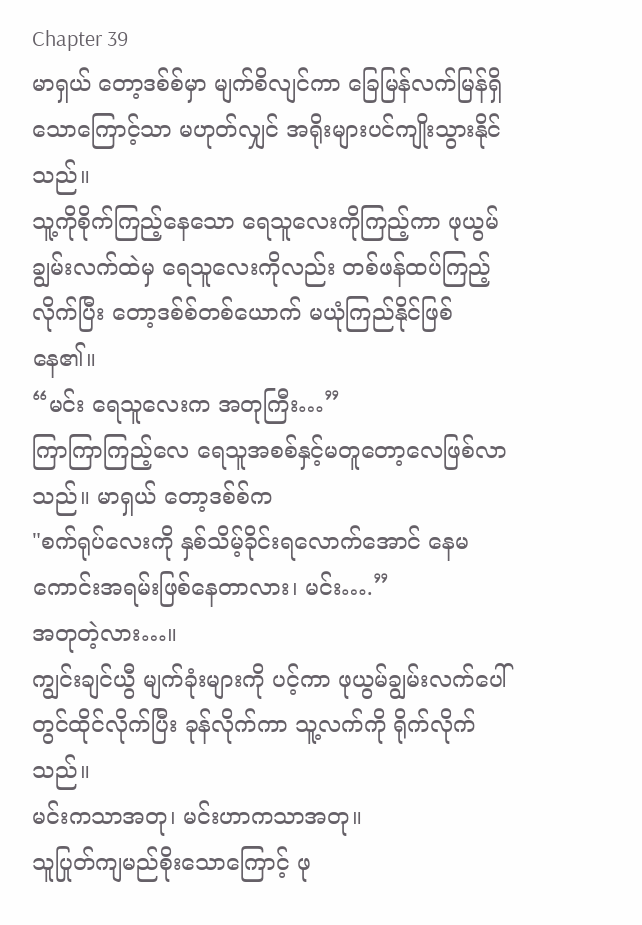Chapter 39
မာရှယ် တော့ဒစ်စ်မှာ မျက်စိလျင်ကာ ခြေမြန်လက်မြန်ရှိသောကြောင့်သာ မဟုတ်လျှင် အရိုးများပင်ကျိုးသွားနိုင်သည်။
သူ့ကိုစိုက်ကြည့်နေသော ရေသူလေးကိုကြည့်ကာ ဖုယွမ်ချွမ်းလက်ထဲမှ ရေသူလေးကိုလည်း တစ်ဖန်ထပ်ကြည့်လိုက်ပြီး တော့ဒစ်စ်တစ်ယောက် မယုံကြည်နိုင်ဖြစ်နေ၏။
“မင်း ရေသူလေးက အတုကြီး…”
ကြာကြာကြည့်လေ ရေသူအစစ်နှင့်မတူတော့လေဖြစ်လာသည်။ မာရှယ် တော့ဒစ်စ်က
"စက်ရုပ်လေးကို နှစ်သိမ့်ခိုင်းရလောက်အောင် နေမကောင်းအရမ်းဖြစ်နေတာလား၊ မင်း….”
အတုတဲ့လား…။
ကျွင်းချင်ယွီ မျက်ခုံးများကို ပင့်ကာ ဖုယွမ်ချွမ်းလက်ပေါ်တွင်ထိုင်လိုက်ပြီး ခုန်လိုက်ကာ သူ့လက်ကို ရိုက်လိုက်သည်။
မင်းကသာအတု၊ မင်းဟာကသာအတု။
သူပြုတ်ကျမည်စိုးသောကြောင့် ဖု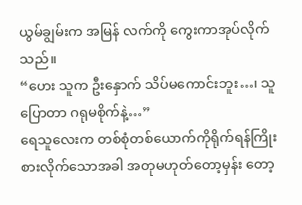ယွမ်ချွမ်းက အမြန် လက်ကို ကွေးကာအုပ်လိုက်သည်။
“ဟေး သူက ဦးနှောက် သိပ်မကောင်းဘူး…၊ သူပြောတာ ဂရုမစိုက်နဲ့…”
ရေသူလေးက တစ်စုံတစ်ယောက်ကိုရိုက်ရန်ကြိုးစားလိုက်သောအခါ အတုမဟုတ်တော့မှန်း တော့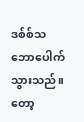ဒစ်စ်သဘောပေါက်သွားသည်။
တော့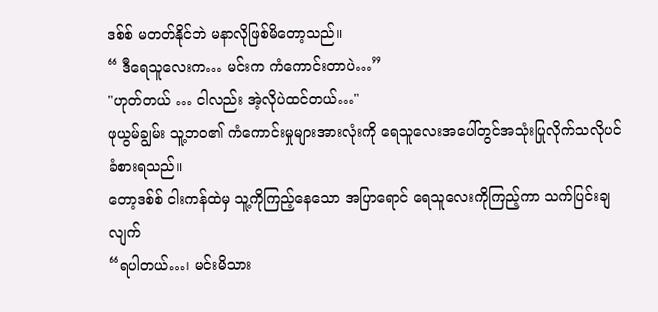ဒစ်စ် မတတ်နိုင်ဘဲ မနာလိုဖြစ်မိတော့သည်။
“ ဒီရေသူလေးက… မင်းက ကံကောင်းတာပဲ…”
"ဟုတ်တယ် … ငါလည်း အဲ့လိုပဲထင်တယ်…"
ဖုယွမ်ချွမ်း သူ့ဘဝ၏ ကံကောင်းမှုများအားလုံးကို ရေသူလေးအပေါ်တွင်အသုံးပြုလိုက်သလိုပင် ခံစားရသည်။
တော့ဒစ်စ် ငါးကန်ထဲမှ သူ့ကိုကြည့်နေသော အပြာရောင် ရေသူလေးကိုကြည့်ကာ သက်ပြင်းချလျက်
“ရပါတယ်…၊ မင်းမိသား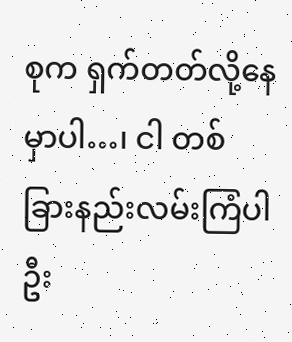စုက ရှက်တတ်လို့နေမှာပါ…၊ ငါ တစ်ခြားနည်းလမ်းကြံပါဦး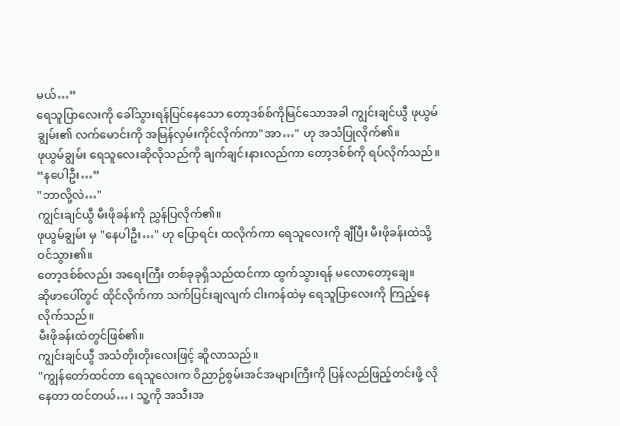မယ်…”
ရေသူပြာလေးကို ခေါ်သွားရန်ပြင်နေသော တော့ဒစ်စ်ကိုမြင်သောအခါ ကျွင်းချင်ယွီ ဖုယွမ်ချွမ်း၏ လက်မောင်းကို အမြန်လှမ်းကိုင်လိုက်ကာ"အာ…" ဟု အသံပြုလိုက်၏။
ဖုယွမ်ချွမ်း ရေသူလေးဆိုလိုသည်ကို ချက်ချင်းနားလည်ကာ တော့ဒစ်စ်ကို ရပ်လိုက်သည်။
“နပေါဦး…”
"ဘာလို့လဲ…"
ကျွင်းချင်ယွီ မီးဖိုခန်းကို ညွှန်ပြလိုက်၏။
ဖုယွမ်ချွမ်း မှ "နေပါဦး…" ဟု ပြောရင်း ထလိုက်ကာ ရေသူလေးကို ချီပြီး မီးဖိုခန်းထဲသို့ ဝင်သွား၏။
တော့ဒစ်စ်လည်း အရေးကြီး တစ်ခုခုရှိသည်ထင်ကာ ထွက်သွားရန် မလောတော့ချေ။
ဆိုဖာပေါ်တွင် ထိုင်လိုက်ကာ သက်ပြင်းချလျက် ငါးကန်ထဲမှ ရေသူပြာလေးကို ကြည့်နေလိုက်သည်။
မီးဖိုခန်းထဲတွင်ဖြစ်၏။
ကျွင်းချင်ယွီ အသံတိုးတိုးလေးဖြင့် ဆိူလာသည်။
"ကျွန်တော်ထင်တာ ရေသူလေးက ဝိညာဉ်စွမ်းအင်အများကြီးကို ပြန်လည်ဖြည့်တင်းဖို့ လိုနေတာ ထင်တယ်… ၊ သူ့ကို အသီးအ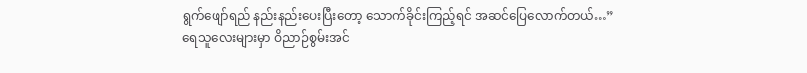ရွက်ဖျော်ရည် နည်းနည်းပေးပြီးတော့ သောက်ခိုင်းကြည့်ရင် အဆင်ပြေလောက်တယ်…”
ရေသူလေးများမှာ ဝိညာဉ်စွမ်းအင်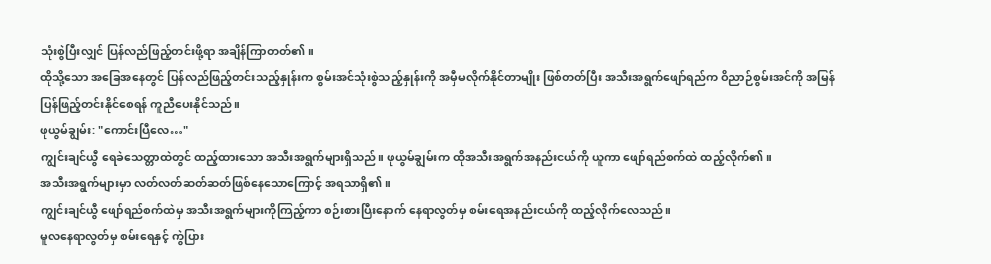သုံးစွဲပြီးလျှင် ပြန်လည်ဖြည့်တင်းဖို့ရာ အချိန်ကြာတတ်၏။
ထိုသို့သော အခြေအနေတွင် ပြန်လည်ဖြည့်တင်းသည့်နှုန်းက စွမ်းအင်သုံးစွဲသည့်နှုန်းကို အမှီမလိုက်နိုင်တာမျိုး ဖြစ်တတ်ပြီး အသီးအရွက်ဖျော်ရည်က ဝိညာဉ်စွမ်းအင်ကို အမြန်ပြန်ဖြည့်တင်းနိုင်စေရန် ကူညီပေးနိုင်သည်။
ဖုယွမ်ချွမ်း: "ကောင်းပြီလေ…"
ကျွင်းချင်ယွီ ရေခဲသေတ္တာထဲတွင် ထည့်ထားသော အသီးအရွက်များရှိသည်။ ဖုယွမ်ချွမ်းက ထိုအသီးအရွက်အနည်းငယ်ကို ယူကာ ဖျော်ရည်စက်ထဲ ထည့်လိုက်၏။
အသီးအရွက်များမှာ လတ်လတ်ဆတ်ဆတ်ဖြစ်နေသောကြောင့် အရသာရှိ၏။
ကျွင်းချင်ယွီ ဖျော်ရည်စက်ထဲမှ အသီးအရွက်များကိုကြည့်ကာ စဉ်းစားပြီးနောက် နေရာလွတ်မှ စမ်းရေအနည်းငယ်ကို ထည့်လိုက်လေသည်။
မူလနေရာလွတ်မှ စမ်းရေနှင့် ကွဲပြား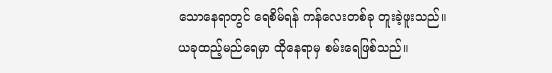သောနေရာတွင် ရေစိမ်ရန် ကန်လေးတစ်ခု တူးခဲ့ဖူးသည်။
ယခုထည့်မည်ရေမှာ ထိုနေရာမှ စမ်းရေဖြစ်သည်။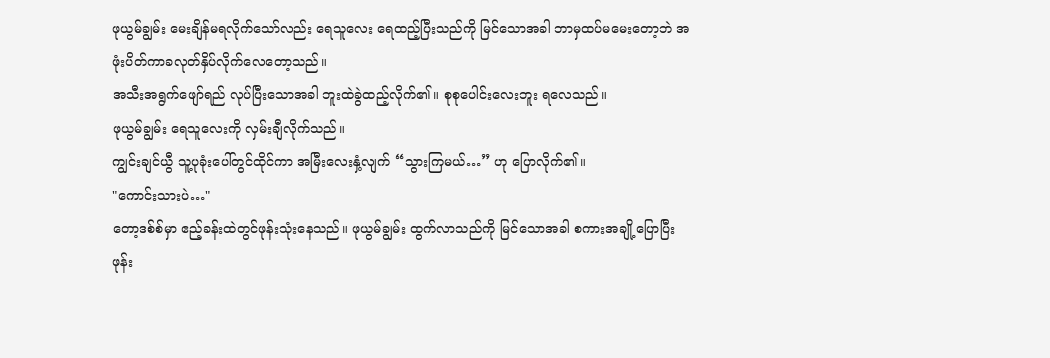ဖုယွမ်ချွမ်း မေးချိန်မရလိုက်သော်လည်း ရေသူလေး ရေထည့်ပြီးသည်ကို မြင်သောအခါ ဘာမှထပ်မမေးတော့ဘဲ အဖုံးပိတ်ကာခလုတ်နှိပ်လိုက်လေတော့သည်။
အသီးအရွက်ဖျော်ရည် လုပ်ပြီးသောအခါ ဘူးထဲခွဲထည့်လိုက်၏။ စုစုပေါင်းလေးဘူး ရလေသည်။
ဖုယွမ်ချွမ်း ရေသူလေးကို လှမ်းချီလိုက်သည်။
ကျွင်းချင်ယွီ သူ့ပုခုံးပေါ်တွင်ထိုင်ကာ အမြီးလေးနှံ့လျက် “သွားကြမယ်…” ဟု ပြောလိုက်၏။
"ကောင်းသားပဲ…"
တော့ဒစ်စ်မှာ ဧည့်ခန်းထဲတွင်ဖုန်းသုံးနေသည်။ ဖုယွမ်ချွမ်း ထွက်လာသည်ကို မြင်သောအခါ စကားအချို့ပြောပြီး ဖုန်း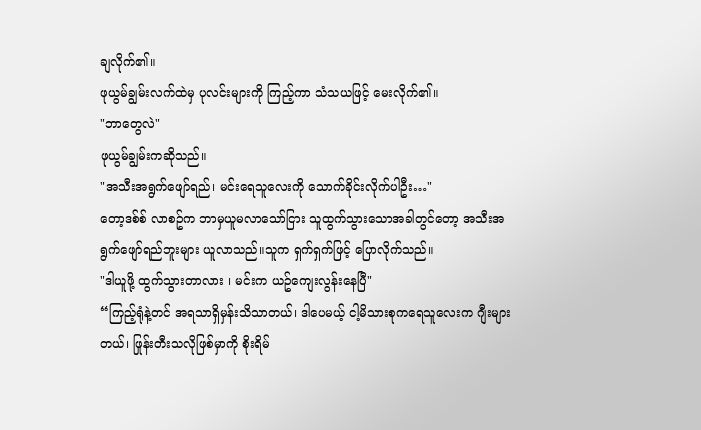ချလိုက်၏။
ဖုယွမ်ချွမ်းလက်ထဲမှ ပုလင်းများကို ကြည့်ကာ သံသယဖြင့် မေးလိုက်၏။
"ဘာတွေလဲ"
ဖုယွမ်ချွမ်းကဆိုသည်။
"အသီးအရွက်ဖျော်ရည်၊ မင်းရေသူလေးကို သောက်ခိုင်းလိုက်ပါဦး…"
တော့ဒစ်စ် လာစဥ်က ဘာမှယူမလာသော်ငြား သူထွက်သွားသောအခါတွင်တော့ အသီးအရွက်ဖျော်ရည်ဘူးများ ယူလာသည်။သူက ရှက်ရှက်ဖြင့် ပြောလိုက်သည်။
"ဒါယူဖို့ ထွက်သွားတာလား ၊ မင်းက ယဥ်ကျေးလွန်းနေပြီ"
“ကြည့်ရုံနဲ့တင် အရသာရှိမှန်းသိသာတယ်၊ ဒါပေမယ့် ငါ့မိသားစုကရေသူလေးက ဂျီးများတယ်၊ ဖြုန်းတီးသလိုဖြစ်မှာကို စိုးရိမ်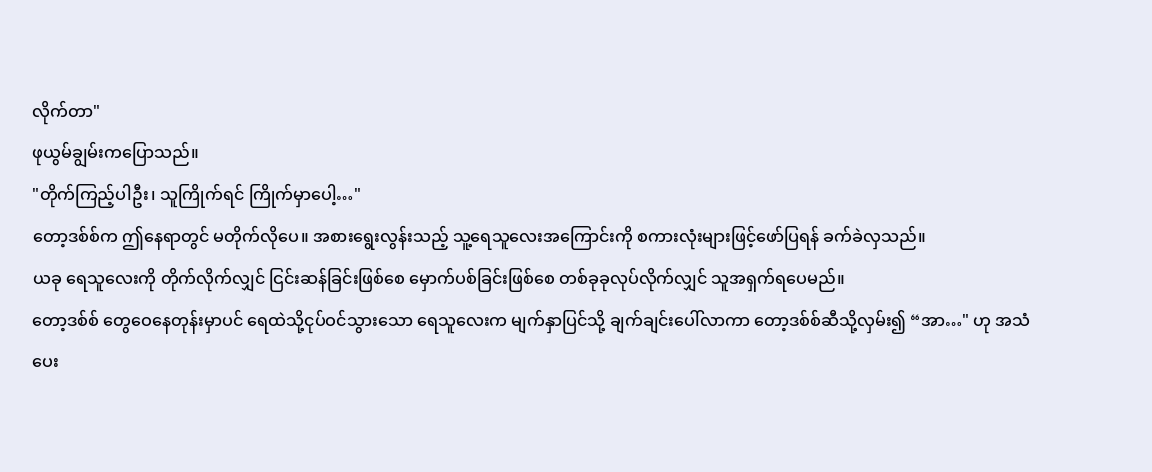လိုက်တာ"
ဖုယွမ်ချွမ်းကပြောသည်။
"တိုက်ကြည့်ပါဦး၊ သူကြိုက်ရင် ကြိုက်မှာပေါ့…"
တော့ဒစ်စ်က ဤနေရာတွင် မတိုက်လိုပေ။ အစားရွေးလွန်းသည့် သူ့ရေသူလေးအကြောင်းကို စကားလုံးများဖြင့်ဖော်ပြရန် ခက်ခဲလှသည်။
ယခု ရေသူလေးကို တိုက်လိုက်လျှင် ငြင်းဆန်ခြင်းဖြစ်စေ မှောက်ပစ်ခြင်းဖြစ်စေ တစ်ခုခုလုပ်လိုက်လျှင် သူအရှက်ရပေမည်။
တော့ဒစ်စ် တွေဝေနေတုန်းမှာပင် ရေထဲသို့ငုပ်ဝင်သွားသော ရေသူလေးက မျက်နှာပြင်သို့ ချက်ချင်းပေါ်လာကာ တော့ဒစ်စ်ဆီသို့လှမ်း၍ “အာ…" ဟု အသံပေး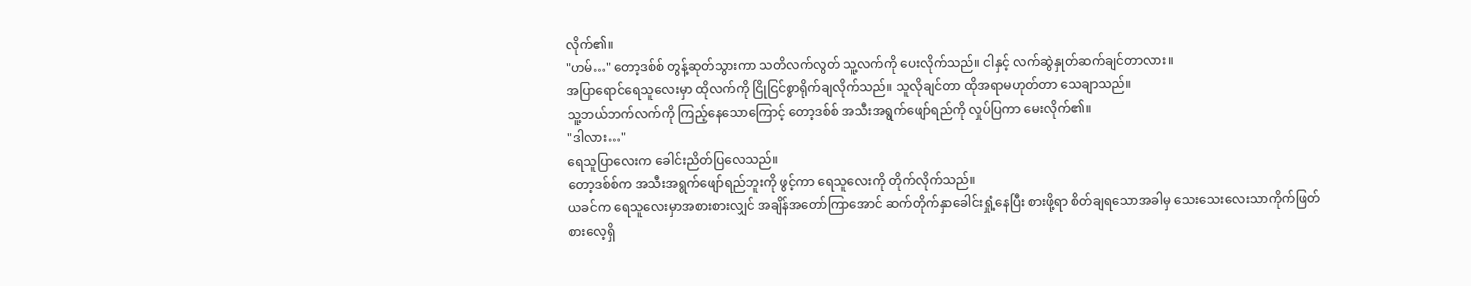လိုက်၏။
"ဟမ်…" တော့ဒစ်စ် တွန့်ဆုတ်သွားကာ သတိလက်လွတ် သူ့လက်ကို ပေးလိုက်သည်။ ငါနှင့် လက်ဆွဲနှုတ်ဆက်ချင်တာလား။
အပြာရောင်ရေသူလေးမှာ ထိုလက်ကို ငြိုငြင်စွာရိုက်ချလိုက်သည်။ သူလိုချင်တာ ထိုအရာမဟုတ်တာ သေချာသည်။
သူ့ဘယ်ဘက်လက်ကို ကြည့်နေသောကြောင့် တော့ဒစ်စ် အသီးအရွက်ဖျော်ရည်ကို လှုပ်ပြကာ မေးလိုက်၏။
"ဒါလား…"
ရေသူပြာလေးက ခေါင်းညိတ်ပြလေသည်။
တော့ဒစ်စ်က အသီးအရွက်ဖျော်ရည်ဘူးကို ဖွင့်ကာ ရေသူလေးကို တိုက်လိုက်သည်။
ယခင်က ရေသူလေးမှာအစားစားလျှင် အချိန်အတော်ကြာအောင် ဆက်တိုက်နှာခေါင်းရှုံ့နေပြီး စားဖို့ရာ စိတ်ချရသောအခါမှ သေးသေးလေးသာကိုက်ဖြတ်စားလေ့ရှိ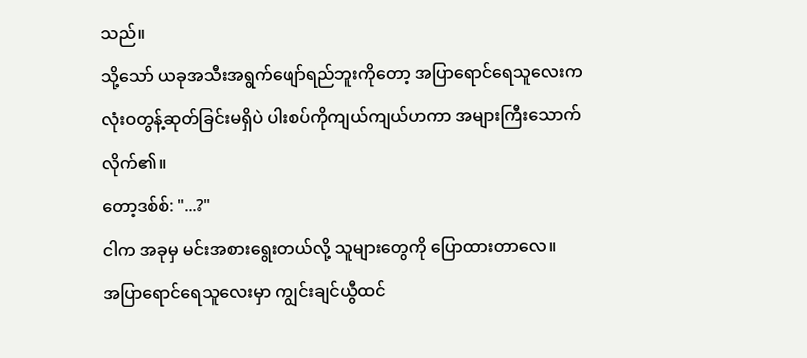သည်။
သို့သော် ယခုအသီးအရွက်ဖျော်ရည်ဘူးကိုတော့ အပြာရောင်ရေသူလေးက လုံးဝတွန့်ဆုတ်ခြင်းမရှိပဲ ပါးစပ်ကိုကျယ်ကျယ်ဟကာ အများကြီးသောက်လိုက်၏။
တော့ဒစ်စ်: "...?"
ငါက အခုမှ မင်းအစားရွေးတယ်လို့ သူများတွေကို ပြောထားတာလေ။
အပြာရောင်ရေသူလေးမှာ ကျွင်းချင်ယွီထင်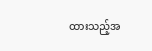ထားသည့်အ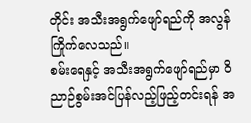တိုင်း အသီးအရွက်ဖျော်ရည်ကို အလွန်ကြိုက်လေသည်။
စမ်းရေနှင့် အသီးအရွက်ဖျော်ရည်မှာ ဝိညာဉ်စွမ်းအင်ပြန်လည့်ဖြည့်တင်းရန် အ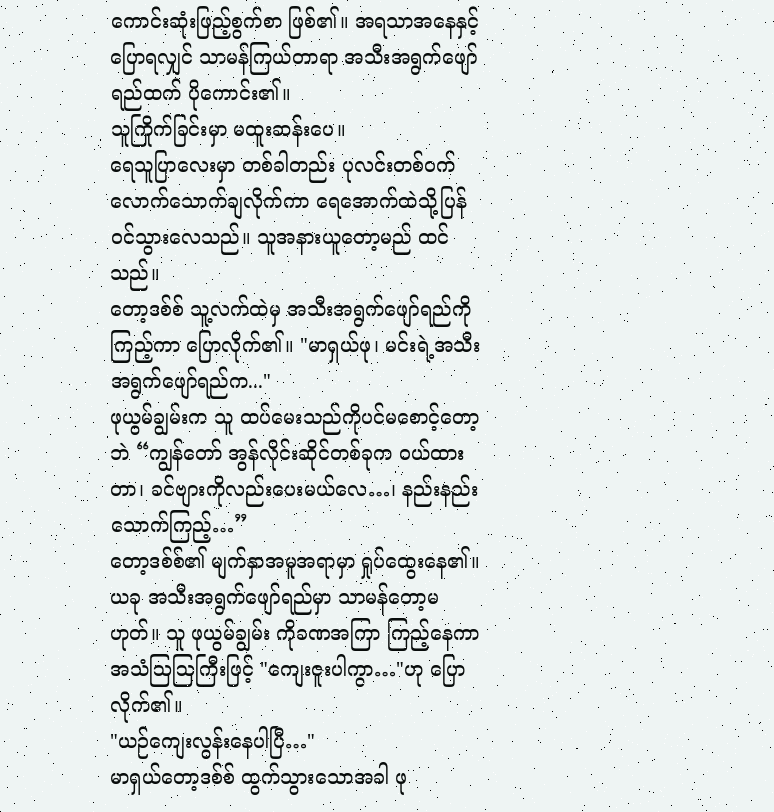ကောင်းဆုံးဖြည့်စွက်စာ ဖြစ်၏။ အရသာအနေနှင့်ပြောရလျှင် သာမန်ကြယ်တာရာ အသီးအရွက်ဖျော်ရည်ထက် ပိုကောင်း၏။
သူကြိုက်ခြင်းမှာ မထူးဆန်းပေ။
ရေသူပြာလေးမှာ တစ်ခါတည်း ပုလင်းတစ်ဝက်လောက်သောက်ချလိုက်ကာ ရေအောက်ထဲသို့ပြန်ဝင်သွားလေသည်။ သူအနားယူတော့မည် ထင်သည်။
တော့ဒစ်စ် သူ့လက်ထဲမှ အသီးအရွက်ဖျော်ရည်ကိုကြည့်ကာ ပြောလိုက်၏။ "မာရှယ်ဖု၊ မင်းရဲ့အသီးအရွက်ဖျော်ရည်က..."
ဖုယွမ်ချွမ်းက သူ ထပ်မေးသည်ကိုပင်မစောင့်တော့ဘဲ “ကျွန်တော် အွန်လိုင်းဆိုင်တစ်ခုက ဝယ်ထားတာ၊ ခင်ဗျားကိုလည်းပေးမယ်လေ…၊ နည်းနည်းသောက်ကြည့်…”
တော့ဒစ်စ်၏ မျက်နှာအမူအရာမှာ ရှုပ်ထွေးနေ၏။ယခု အသီးအရွက်ဖျော်ရည်မှာ သာမန်တော့မဟုတ်။ သူ ဖုယွမ်ချွမ်း ကိုခဏအကြာ ကြည့်နေကာ အသံဩဩကြီးဖြင့် "ကျေးဇူးပါကွာ…"ဟု ပြောလိုက်၏။
"ယဉ်ကျေးလွန်းနေပါပြီ…"
မာရှယ်တော့ဒစ်စ် ထွက်သွားသောအခါ ဖု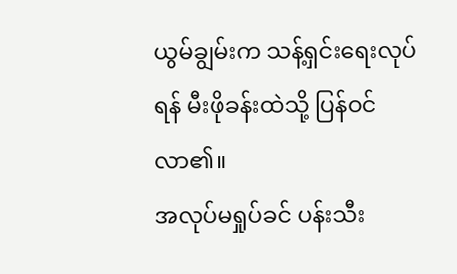ယွမ်ချွမ်းက သန့်ရှင်းရေးလုပ်ရန် မီးဖိုခန်းထဲသို့ ပြန်ဝင်လာ၏။
အလုပ်မရှုပ်ခင် ပန်းသီး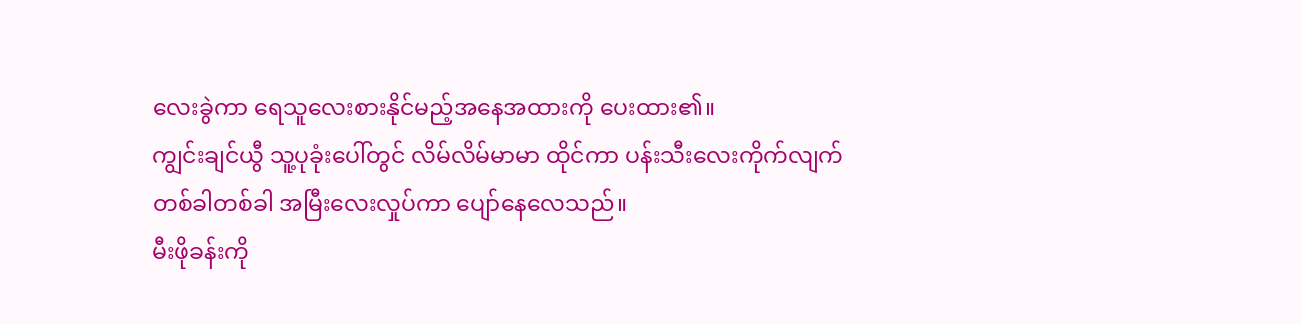လေးခွဲကာ ရေသူလေးစားနိုင်မည့်အနေအထားကို ပေးထား၏။
ကျွင်းချင်ယွီ သူ့ပုခုံးပေါ်တွင် လိမ်လိမ်မာမာ ထိုင်ကာ ပန်းသီးလေးကိုက်လျက် တစ်ခါတစ်ခါ အမြီးလေးလှုပ်ကာ ပျော်နေလေသည်။
မီးဖိုခန်းကို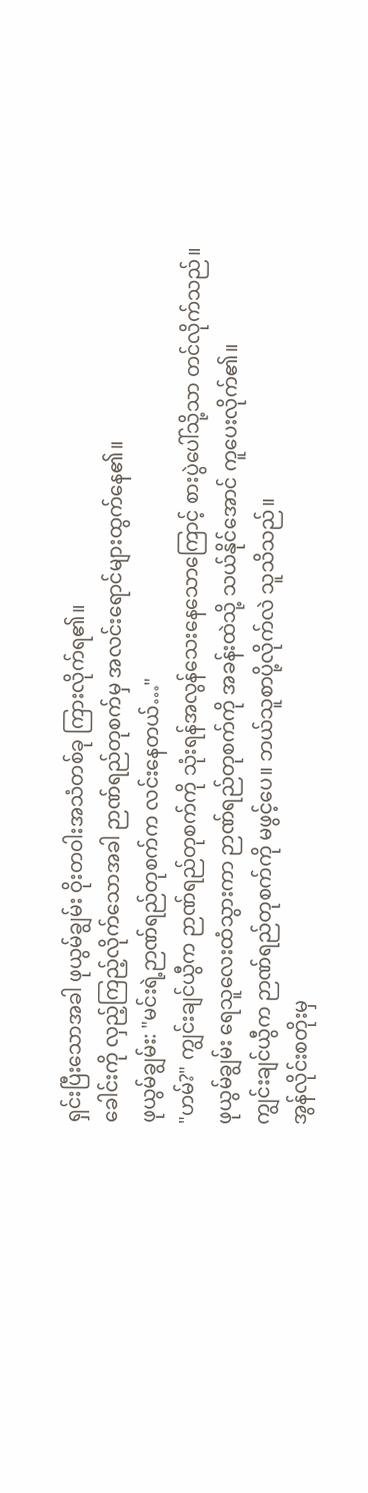ရှင်းပြီးသောအခါ ဖုယွမ်ချွမ်း ဝိုးတဝါးအသံတစ်ခု ကြားလိုက်ရ၏။
ခေါင်းကို လှည့်ကြည့်လိုက်သောအခါ ဉာဏ်ရည်တုစက်မှ အလင်းရောင်များထွက်နေ၏။
ဖုယွမ်ချွမ်း: "မင်းရဲ့ဉာဏ်ရည်တုစက်က လင်းနေတယ်…"
"ဟမ်?" ကျွင်းချင်ယွီက ဉာဏ်ရည်တုစက်ကို သုံးရန်အလွန်သေးနေသောကြောင့် စားပွဲပေါ်သို့သာ တင်လိုက်သည်။
ဖုယွမ်ချွမ်း ရေသူလေးထံသွားကာ ဉာဏ်ရည်တုစက်ကို အခန်းထဲသို့ သယ်နိုင်အောင် ကူပေးလိုက်၏။
ကျွင်းချင်ယွီက ဉာဏ်ရည်တုစက်ကို မဖွင့်ပေ။ ဘယ်သူစာပို့လိုက်လဲ သူသိသည်။
အွန်လိုင်းစတိုးမှ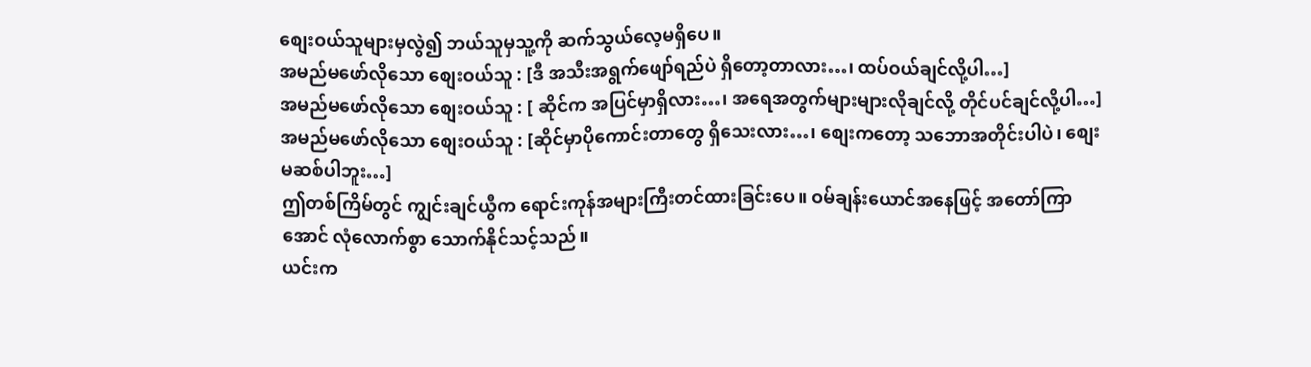စျေးဝယ်သူများမှလွဲ၍ ဘယ်သူမှသူ့ကို ဆက်သွယ်လေ့မရှိပေ။
အမည်မဖော်လိုသော စျေးဝယ်သူ : [ဒီ အသီးအရွက်ဖျော်ရည်ပဲ ရှိတော့တာလား…၊ ထပ်ဝယ်ချင်လို့ပါ…]
အမည်မဖော်လိုသော စျေးဝယ်သူ : [ ဆိုင်က အပြင်မှာရှိလား…၊ အရေအတွက်များများလိုချင်လို့ တိုင်ပင်ချင်လို့ပါ…]
အမည်မဖော်လိုသော စျေးဝယ်သူ : [ဆိုင်မှာပိုကောင်းတာတွေ ရှိသေးလား…၊ စျေးကတော့ သဘောအတိုင်းပါပဲ၊ စျေးမဆစ်ပါဘူး…]
ဤတစ်ကြိမ်တွင် ကျွင်းချင်ယွီက ရောင်းကုန်အများကြီးတင်ထားခြင်းပေ။ ဝမ်ချန်းယောင်အနေဖြင့် အတော်ကြာအောင် လုံလောက်စွာ သောက်နိုင်သင့်သည်။
ယင်းက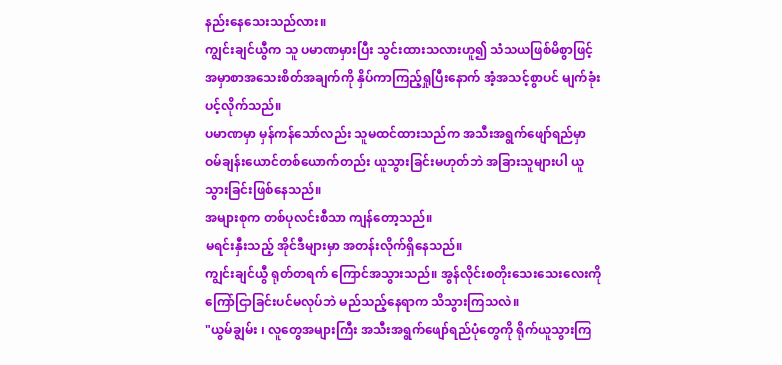နည်းနေသေးသည်လား။
ကျွင်းချင်ယွီက သူ ပမာဏမှားပြီး သွင်းထားသလားဟူ၍ သံသယဖြစ်မိစွာဖြင့် အမှာစာအသေးစိတ်အချက်ကို နှိပ်ကာကြည့်ရှုပြီးနောက် အံ့အသင့်စွာပင် မျက်ခုံးပင့်လိုက်သည်။
ပမာဏမှာ မှန်ကန်သော်လည်း သူမထင်ထားသည်က အသီးအရွက်ဖျော်ရည်မှာ ဝမ်ချန်းယောင်တစ်ယောက်တည်း ယူသွားခြင်းမဟုတ်ဘဲ အခြားသူများပါ ယူသွားခြင်းဖြစ်နေသည်။
အများစုက တစ်ပုလင်းစီသာ ကျန်တော့သည်။
မရင်းနှီးသည့် အိုင်ဒီများမှာ အတန်းလိုက်ရှိနေသည်။
ကျွင်းချင်ယွီ ရုတ်တရက် ကြောင်အသွားသည်။ အွန်လိုင်းစတိုးသေးသေးလေးကို ကြော်ငြာခြင်းပင်မလုပ်ဘဲ မည်သည့်နေရာက သိသွားကြသလဲ။
"ယွမ်ချွမ်း ၊ လူတွေအများကြီး အသီးအရွက်ဖျော်ရည်ပုံတွေကို ရိုက်ယူသွားကြ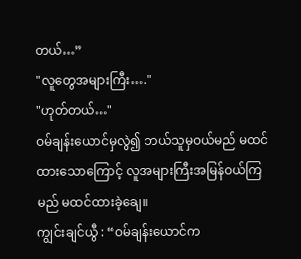တယ်…”
"လူတွေအများကြီး…."
"ဟုတ်တယ်…"
ဝမ်ချန်းယောင်မှလွဲ၍ ဘယ်သူမှဝယ်မည် မထင်ထားသောကြောင့် လူအများကြီးအမြန်ဝယ်ကြမည် မထင်ထားခဲ့ချေ။
ကျွင်းချင်ယွီ : “ဝမ်ချန်းယောင်က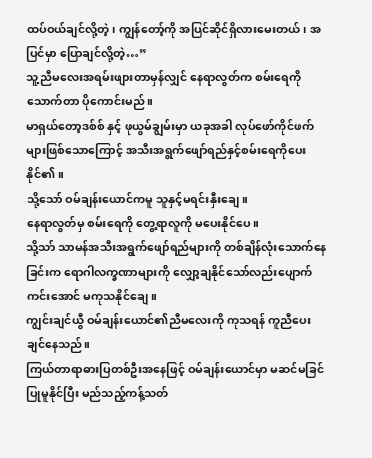ထပ်ဝယ်ချင်လို့တဲ့၊ ကျွန်တော့်ကို အပြင်ဆိုင်ရှိလားမေးတယ်၊ အပြင်မှာ ပြောချင်လို့တဲ့…”
သူ့ညီမလေးအရမ်းဖျားတာမှန်လျှင် နေရာလွတ်က စမ်းရေကိုသောက်တာ ပိုကောင်းမည်။
မာရှယ်တော့ဒစ်စ် နှင့် ဖုယွမ်ချွမ်းမှာ ယခုအခါ လုပ်ဖော်ကိုင်ဖက်များဖြစ်သောကြောင့် အသီးအရွက်ဖျော်ရည်နှင့်စမ်းရေကိုပေးနိုင်၏။
သို့သော် ဝမ်ချန်းယောင်ကမူ သူနှင့်မရင်းနှီးချေ။
နေရာလွတ်မှ စမ်းရေကို တွေ့ရာလူကို မပေးနိုင်ပေ။
သို့သာ် သာမန်အသီးအရွက်ဖျော်ရည်များကို တစ်ချိန်လုံးသောက်နေခြင်းက ရောဂါလက္ခဏာများကို လျှော့ချနိုင်သော်လည်းပျောက်ကင်းအောင် မကုသနိုင်ချေ။
ကျွင်းချင်ယွီ ဝမ်ချန်းယောင်၏ညီမလေးကို ကုသရန် ကူညီပေးချင်နေသည်။
ကြယ်တာရာဓားပြတစ်ဦးအနေဖြင့် ဝမ်ချန်းယောင်မှာ မဆင်မခြင်ပြုမူနိုင်ပြီး မည်သည့်ကန့်သတ်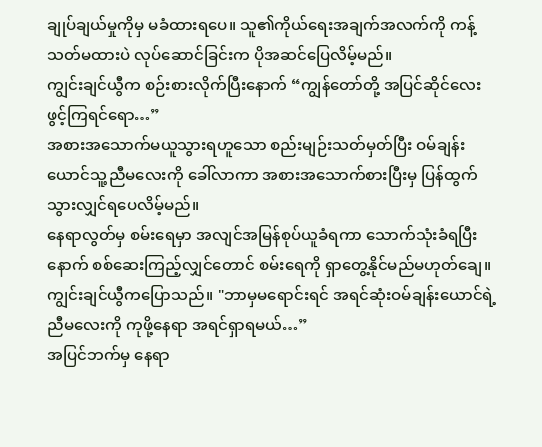ချုပ်ချယ်မှုကိုမှ မခံထားရပေ။ သူ၏ကိုယ်ရေးအချက်အလက်ကို ကန့်သတ်မထားပဲ လုပ်ဆောင်ခြင်းက ပိုအဆင်ပြေလိမ့်မည်။
ကျွင်းချင်ယွီက စဉ်းစားလိုက်ပြီးနောက် “ကျွန်တော်တို့ အပြင်ဆိုင်လေး ဖွင့်ကြရင်ရော…”
အစားအသောက်မယူသွားရဟူသော စည်းမျဉ်းသတ်မှတ်ပြီး ဝမ်ချန်းယောင်သူ့ညီမလေးကို ခေါ်လာကာ အစားအသောက်စားပြီးမှ ပြန်ထွက်သွားလျှင်ရပေလိမ့်မည်။
နေရာလွတ်မှ စမ်းရေမှာ အလျင်အမြန်စုပ်ယူခံရကာ သောက်သုံးခံရပြီးနောက် စစ်ဆေးကြည့်လျှင်တောင် စမ်းရေကို ရှာတွေ့နိုင်မည်မဟုတ်ချေ။
ကျွင်းချင်ယွီကပြောသည်။ "ဘာမှမရောင်းရင် အရင်ဆုံးဝမ်ချန်းယောင်ရဲ့ ညီမလေးကို ကုဖို့နေရာ အရင်ရှာရမယ်…”
အပြင်ဘက်မှ နေရာ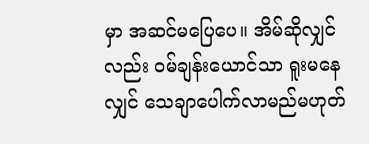မှာ အဆင်မပြေပေ။ အိမ်ဆိုလျှင်လည်း ဝမ်ချန်းယောင်သာ ရူးမနေလျှင် သေချာပေါက်လာမည်မဟုတ်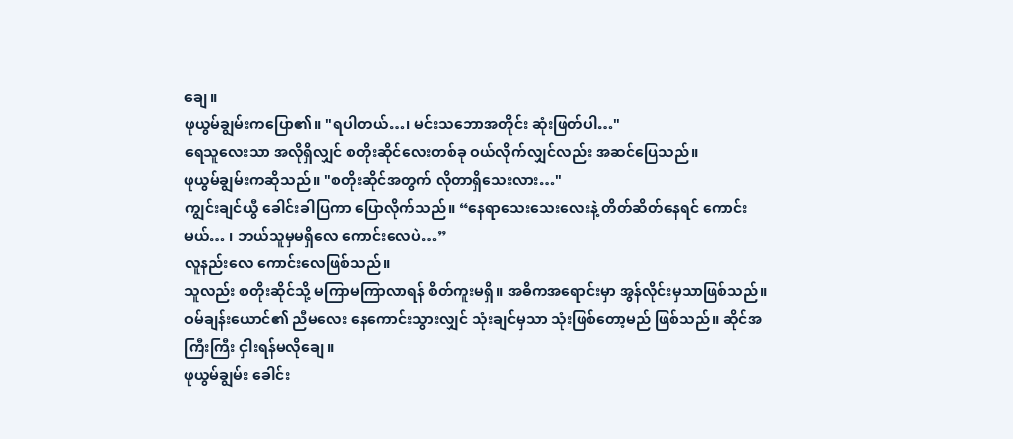ချေ။
ဖုယွမ်ချွမ်းကပြော၏။ "ရပါတယ်…၊ မင်းသဘောအတိုင်း ဆုံးဖြတ်ပါ…"
ရေသူလေးသာ အလိုရှိလျှင် စတိုးဆိုင်လေးတစ်ခု ဝယ်လိုက်လျှင်လည်း အဆင်ပြေသည်။
ဖုယွမ်ချွမ်းကဆိုသည်။ "စတိုးဆိုင်အတွက် လိုတာရှိသေးလား…"
ကျွင်းချင်ယွီ ခေါင်းခါပြကာ ပြောလိုက်သည်။ “နေရာသေးသေးလေးနဲ့ တိတ်ဆိတ်နေရင် ကောင်းမယ်… ၊ ဘယ်သူမှမရှိလေ ကောင်းလေပဲ…”
လူနည်းလေ ကောင်းလေဖြစ်သည်။
သူလည်း စတိုးဆိုင်သို့ မကြာမကြာလာရန် စိတ်ကူးမရှိ။ အဓိကအရောင်းမှာ အွန်လိုင်းမှသာဖြစ်သည်။ ဝမ်ချန်းယောင်၏ ညီမလေး နေကောင်းသွားလျှင် သုံးချင်မှသာ သုံးဖြစ်တော့မည် ဖြစ်သည်။ ဆိုင်အကြီးကြီး ငှါးရန်မလိုချေ။
ဖုယွမ်ချွမ်း ခေါင်း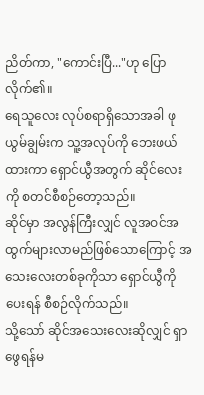ညိတ်ကာ, "ကောင်းပြီ..."ဟု ပြောလိုက်၏။
ရေသူလေး လုပ်စရာရှိသောအခါ ဖုယွမ်ချွမ်းက သူ့အလုပ်ကို ဘေးဖယ်ထားကာ ရှောင်ယွီအတွက် ဆိုင်လေးကို စတင်စီစဉ်တော့သည်။
ဆိုင်မှာ အလွန်ကြီးလျှင် လူအဝင်အထွက်များလာမည်ဖြစ်သောကြောင့် အသေးလေးတစ်ခုကိုသာ ရှောင်ယွီကိုပေးရန် စီစဉ်လိုက်သည်။
သို့သော် ဆိုင်အသေးလေးဆိုလျှင် ရှာဖွေရန်မ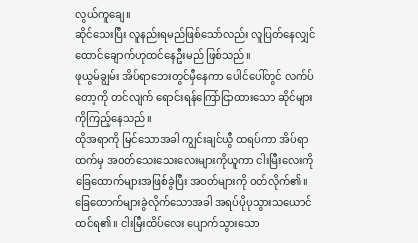လွယ်ကူချေ။
ဆိုင်သေးပြီး လူနည်းရမည်ဖြစ်သော်လည်း လူပြတ်နေလျှင် ထောင်ချောက်ဟုထင်နေဦးမည် ဖြစ်သည်။
ဖုယွမ်ချွမ်း အိပ်ရာဘေးတွင်မှီနေကာ ပေါင်ပေါ်တွင် လက်ပ်တော့ကို တင်လျက် ရောင်းရန်ကြော်ငြာထားသော ဆိုင်များကိုကြည့်နေသည်။
ထိုအရာကို မြင်သောအခါ ကျွင်းချင်ယွီ ထရပ်ကာ အိပ်ရာထက်မှ အဝတ်သေးသေးလေးများကိုယူကာ ငါးမြီးလေးကိုခြေထောက်များအဖြစ်ခွဲပြီး အဝတ်များကို ဝတ်လိုက်၏။
ခြေထောက်များခွဲလိုက်သောအခါ အရပ်ပိုပုသွားသယောင်ထင်ရ၏။ ငါးမြီးထိပ်လေး ပျောက်သွားသော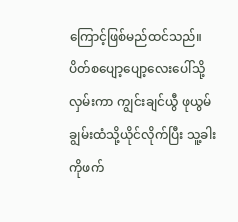ကြောင့်ဖြစ်မည်ထင်သည်။
ပိတ်စပျော့ပျော့လေးပေါ်သို့လှမ်းကာ ကျွင်းချင်ယွီ ဖုယွမ်ချွမ်းထံသို့ယိုင်လိုက်ပြီး သူ့ခါးကိုဖက်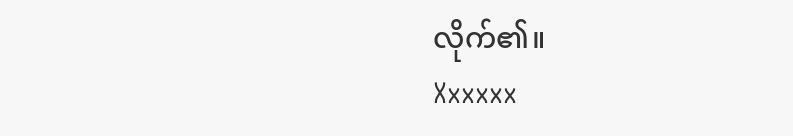လိုက်၏။
Xxxxxx